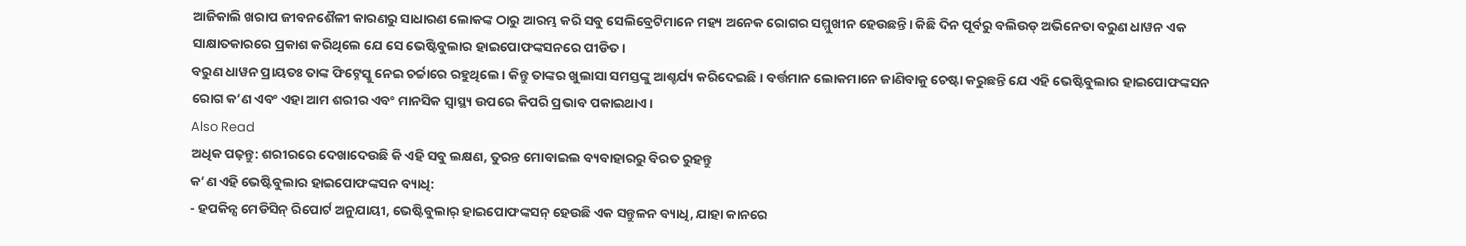ଆଜିକାଲି ଖରାପ ଜୀବନଶୈଳୀ କାରଣରୁ ସାଧାରଣ ଲୋକଙ୍କ ଠାରୁ ଆରମ୍ଭ କରି ସବୁ ସେଲିବ୍ରେଟିମାନେ ମହ୍ୟ ଅନେକ ରୋଗର ସମ୍ମୁଖୀନ ହେଉଛନ୍ତି। କିଛି ଦିନ ପୂର୍ବରୁ ବଲିଉଡ୍ ଅଭିନେତା ବରୁଣ ଧାୱନ ଏକ ସାକ୍ଷାତକାରରେ ପ୍ରକାଶ କରିଥିଲେ ଯେ ସେ ଭେଷ୍ଟିବୁଲାର ହାଇପୋଫଙ୍କସନରେ ପୀଡିତ।
ବରୁଣ ଧାୱନ ପ୍ରାୟତଃ ତାଙ୍କ ଫିଟ୍ନେସ୍କୁ ନେଇ ଚର୍ଚ୍ଚାରେ ରହୁଥିଲେ। କିନ୍ତୁ ତାଙ୍କର ଖୁଲାସା ସମସ୍ତଙ୍କୁ ଆଶ୍ଚର୍ଯ୍ୟ କରିଦେଇଛି। ବର୍ତ୍ତମାନ ଲୋକମାନେ ଜାଣିବାକୁ ଚେଷ୍ଟା କରୁଛନ୍ତି ଯେ ଏହି ଭେଷ୍ଟିବୁଲାର ହାଇପୋଫଙ୍କସନ ରୋଗ କ’ଣ ଏବଂ ଏହା ଆମ ଶରୀର ଏବଂ ମାନସିକ ସ୍ୱାସ୍ଥ୍ୟ ଉପରେ କିପରି ପ୍ରଭାବ ପକାଇଥାଏ।
Also Read
ଅଧିକ ପଢ଼ନ୍ତୁ: ଶରୀରରେ ଦେଖାଦେଉଛି କି ଏହି ସବୁ ଲକ୍ଷଣ, ତୁରନ୍ତ ମୋବାଇଲ ବ୍ୟବାହାରରୁ ବିରତ ରୁହନ୍ତୁ
କ’ଣ ଏହି ଭେଷ୍ଟିବୁଲାର ହାଇପୋଫଙ୍କସନ ବ୍ୟାଧି:
- ହପକିନ୍ସ ମେଡିସିନ୍ ରିପୋର୍ଟ ଅନୁଯାୟୀ, ଭେଷ୍ଟିବୁଲାର୍ ହାଇପୋଫଙ୍କସନ୍ ହେଉଛି ଏକ ସନ୍ତୁଳନ ବ୍ୟାଧି, ଯାହା କାନରେ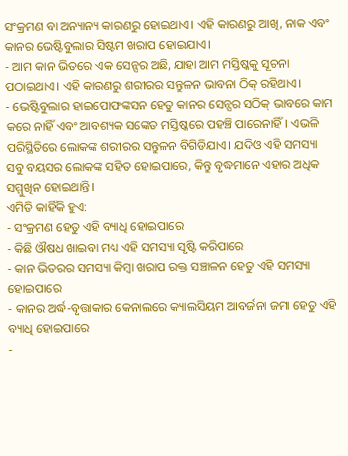ସଂକ୍ରମଣ ବା ଅନ୍ୟାନ୍ୟ କାରଣରୁ ହୋଇଥାଏ। ଏହି କାରଣରୁ ଆଖି, ନାକ ଏବଂ କାନର ଭେଷ୍ଟିବୁଲାର ସିଷ୍ଟମ ଖରାପ ହୋଇଯାଏ।
- ଆମ କାନ ଭିତରେ ଏକ ସେନ୍ସର ଅଛି, ଯାହା ଆମ ମସ୍ତିଷ୍କକୁ ସୂଚନା ପଠାଇଥାଏ। ଏହି କାରଣରୁ ଶରୀରର ସନ୍ତୁଳନ ଭାବନା ଠିକ୍ ରହିଥାଏ।
- ଭେଷ୍ଟିବୁଲାର ହାଇପୋଫଙ୍କସନ ହେତୁ କାନର ସେନ୍ସର ସଠିକ୍ ଭାବରେ କାମ କରେ ନାହିଁ ଏବଂ ଆବଶ୍ୟକ ସଙ୍କେତ ମସ୍ତିଷ୍କରେ ପହଞ୍ଚି ପାରେନାହିଁ। ଏଭଳି ପରିସ୍ଥିତିରେ ଲୋକଙ୍କ ଶରୀରର ସନ୍ତୁଳନ ବିଗିଡିଯାଏ। ଯଦିଓ ଏହି ସମସ୍ୟା ସବୁ ବୟସର ଲୋକଙ୍କ ସହିତ ହୋଇପାରେ, କିନ୍ତୁ ବୃଦ୍ଧମାନେ ଏହାର ଅଧିକ ସମ୍ମୁଖିନ ହୋଇଥାନ୍ତି।
ଏମିତି କାହିଁକି ହୁଏ:
- ସଂକ୍ରମଣ ହେତୁ ଏହି ବ୍ୟାଧି ହୋଇପାରେ
- କିଛି ଔଷଧ ଖାଇବା ମଧ୍ୟ ଏହି ସମସ୍ୟା ସୃଷ୍ଟି କରିପାରେ
- କାନ ଭିତରର ସମସ୍ୟା କିମ୍ବା ଖରାପ ରକ୍ତ ସଞ୍ଚାଳନ ହେତୁ ଏହି ସମସ୍ୟା ହୋଇପାରେ
- କାନର ଅର୍ଦ୍ଧ-ବୃତ୍ତାକାର କେନାଲରେ କ୍ୟାଲସିୟମ ଆବର୍ଜନା ଜମା ହେତୁ ଏହି ବ୍ୟାଧି ହୋଇପାରେ
-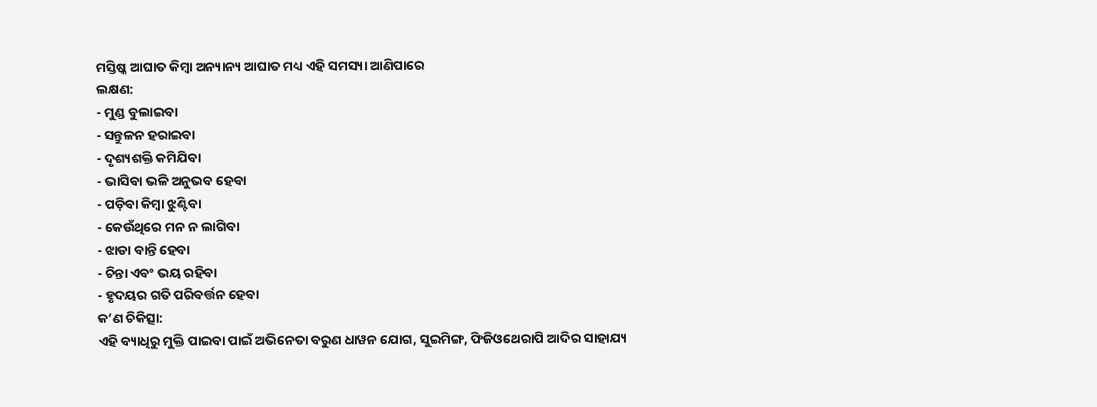ମସ୍ତିଷ୍କ ଆଘାତ କିମ୍ବା ଅନ୍ୟାନ୍ୟ ଆଘାତ ମଧ୍ୟ ଏହି ସମସ୍ୟା ଆଣିପାରେ
ଲକ୍ଷଣ:
- ମୁଣ୍ଡ ବୁଲାଇବା
- ସନ୍ତୁଳନ ହରାଇବା
- ଦୃଶ୍ୟଶକ୍ତି କମିଯିବା
- ଭାସିବା ଭଳି ଅନୁଭବ ହେବା
- ପଡ଼ିବା କିମ୍ବା ଝୁଣ୍ଟିବା
- କେଉଁଥିରେ ମନ ନ ଲାଗିବା
- ଝାଡା ବାନ୍ତି ହେବା
- ଚିନ୍ତା ଏବଂ ଭୟ ରହିବା
- ହୃଦୟର ଗତି ପରିବର୍ତ୍ତନ ହେବା
କ’ଣ ଚିକିତ୍ସା:
ଏହି ବ୍ୟାଧିରୁ ମୁକ୍ତି ପାଇବା ପାଇଁ ଅଭିନେତା ବରୁଣ ଧାୱନ ଯୋଗ, ସୁଇମିଙ୍ଗ, ଫିଜିଓଥେରାପି ଆଦିର ସାହାଯ୍ୟ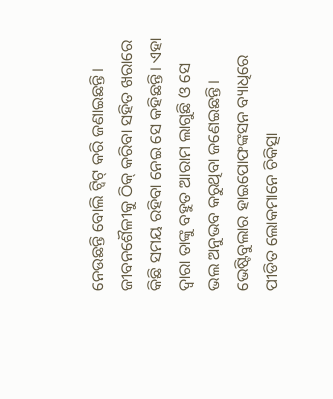ନେଉଛନ୍ତି ବୋଲି ଟ୍ୱିଟ୍ କରି ଜଣାଇଛନ୍ତି। ଜୀବନଶୈଳୀକୁ ଠିକ୍ କରିବା ସହିତ ଖରାରେ କିଛି ସମୟ ରହିବା ନେଇ ସେ କହିଛନ୍ତି। ଏହା ଦ୍ୱାରା ତାଙ୍କୁ ବହୁତ ଆରାମ ଲାଗୁଛି ଓ ସେ ଭଲ ଅନୁଭବ କରୁଥିବା ଜଣେଇଛନ୍ତି। ଭେଷ୍ଟିବୁଲାର ହାଇପୋଫଙ୍କସନ ବ୍ୟାଧିରେ ପୀଡିତ ଲୋକମାନେ ଚିକିତ୍ସା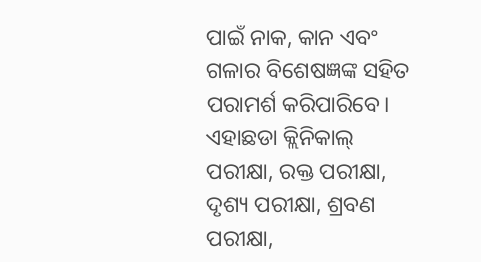ପାଇଁ ନାକ, କାନ ଏବଂ ଗଳାର ବିଶେଷଜ୍ଞଙ୍କ ସହିତ ପରାମର୍ଶ କରିପାରିବେ।
ଏହାଛଡା କ୍ଲିନିକାଲ୍ ପରୀକ୍ଷା, ରକ୍ତ ପରୀକ୍ଷା, ଦୃଶ୍ୟ ପରୀକ୍ଷା, ଶ୍ରବଣ ପରୀକ୍ଷା,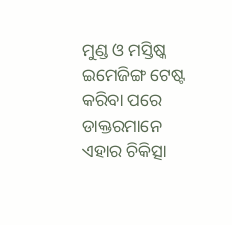ମୁଣ୍ଡ ଓ ମସ୍ତିଷ୍କ ଇମେଜିଙ୍ଗ ଟେଷ୍ଟ କରିବା ପରେ ଡାକ୍ତରମାନେ ଏହାର ଚିକିତ୍ସା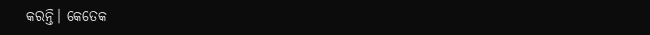କରନ୍ତି। କେତେକ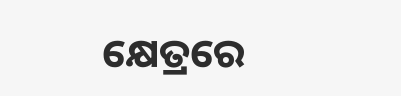କ୍ଷେତ୍ରରେ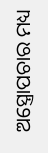ଅସ୍ତ୍ରୋପଚାର ମଧ୍ୟ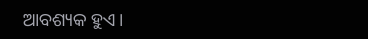ଆବଶ୍ୟକ ହୁଏ।